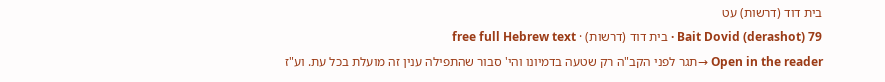בית דוד (דרשות) עט
Bait Dovid (derashot) 79 · בית דוד (דרשות) · free full Hebrew text
Open in the reader →תגר לפני הקב"ה רק שטעה בדמיונו והי' סבור שהתפילה ענין זה מועלת בכל עת. וע"ז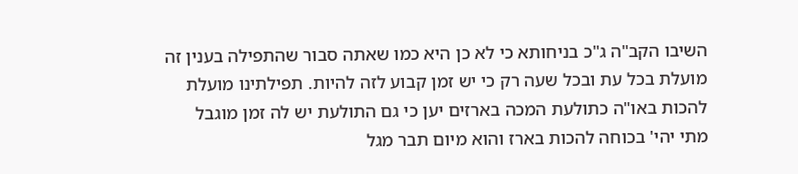השיבו הקב"ה ג"כ בניחותא כי לא כן היא כמו שאתה סבור שהתפילה בענין זה מועלת בכל עת ובכל שעה רק כי יש זמן קבוע לזה להיות. תפילתינו מועלת להכות באו"ה כתולעת המכה בארזים יען כי גם התולעת יש לה זמן מוגבל מתי יהי' בכוחה להכות בארז והוא מיום תבר מגל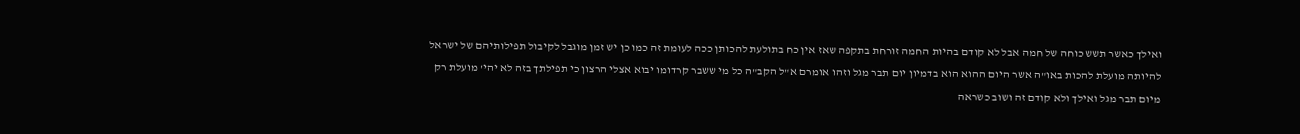ואילך כאשר תשש כוחה של חמה אבל לא קודם בהיות החמה זורחת בתקפה שאז אין כח בתולעת להכותן ככה לעומת זה כמו כן יש זמן מוגבל לקיבול תפילותיהם של ישראל להיותה מועלת להכות באו"ה אשר היום ההוא הוא בדמיון יום תבר מגל וזהו אומרם א"ל הקב"ה כל מי ששבר קרדומו יבוא אצלי הרצון כי תפילתך בזה לא יהי' מועלת רק מיום תבר מגל ואילך ולא קודם זה ושוב כשראה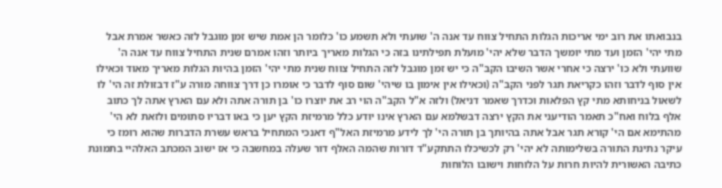בנבואתו את רוב ימי אריכות הגלות התחיל צווח עד אנה ה' שועתי ולא תשמע כו' כלומר הן אמת שיש זמן מוגבל לזה כאשר אמרת אבל מתי יהי' הזמן ועד מתי יומשך הדבר שלא יהי' מועלת תפילתינו בזה כי הגלות מאריך ביותר וזהו אמרם שנית התחיל צווח עד אנה ה' שוועתי ולא כו' ירצה כי אחרי אשר השיבו הקב"ה כי יש זמן מוגבל לזה התחיל צווח שנית מתי יהי' הזמן בהיות הגלות מאריך מאוד וכאילו אין סוף לדבר וזהו כקריאת תגר לפני הקב"ה (וכאילו אין אימון בו שיהי' שום סוף לדבר כי אומרו כן דרך צווחה מורה ע"ז דבזולת זה הי' לו לשאול בניחותא מתי קץ הפלאות וכדרך שאמר דניאל) ולזה א"ל הקב"ה הוי רב את יוצרו כו' בן תורה אתה ולא עם הארץ אתה לך כתוב אלף בלוח ואח"כ תאמר הודיעני את הקץ ירצה דבשלמא עם הארץ אינו יודע כלל מרמיזת הקץ יען כי באו דבריו סתומים ולזאת לא הי' מהתימא אם הי' קורא תגר אבל אתה בהיותך בן תורה הי' לך לידע מרמיזת האל"ף דאנכי המתחיל בראש עשרת הדברות שהוא רומז כי עיקר נתינת התורה בשלימותה לא יהי' רק לכשיכלו התתקע"ד דורות שהמה האלף דור שעלה במחשבה כי אז ישוב המכתב האלהיי בתמונת כתיבה האשורית להיות חרות על הלוחות וישובו הלוחות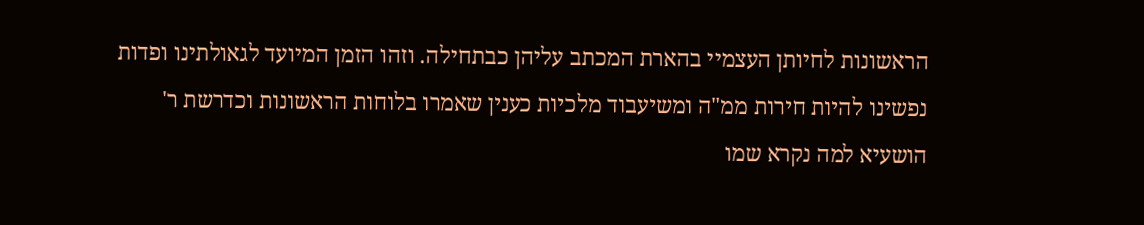הראשונות לחיותן העצמיי בהארת המכתב עליהן כבתחילה. וזהו הזמן המיועד לגאולתינו ופדות נפשינו להיות חירות ממ"ה ומשיעבוד מלכיות כענין שאמרו בלוחות הראשונות וכדרשת ר' הושעיא למה נקרא שמו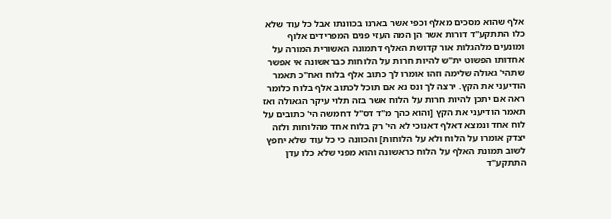אלף שהוא מסכים מאלף וכפי אשר בארנו בכוונתו אבל כל עוד שלא כלו התתקע"ד דורות אשר הן המה העזי פנים המפרידים אלוף ומונעים מלהגלות אור קדושת האלף דתמונה האשורית המורה על אחדותו הפשוט ית"ש להיות חרות על הלוחות כבראשונה אי אפשר שתהי' גאולה שלימה וזהו אומרו לך כתוב אלף בלוח ואח"כ תאמר הודיעני את הקץ. ירצה לך ונס נא אם תוכל לכתוב אלף בלוח כלומר ראה אם יתכן להיות חרות על הלוח אשר בזה תלוי עיקר הגאולה ואז תאמר הודיעני את הקץ [והוא כהך מ"ד דס"ל דחמשה הי' כתובים על לוח אחד ונמצא דאלף דאנוכי לא הי' רק בלוח אחד מהלוחות ולזה יצדק אומרו על הלוח ולא על הלוחות] והכוונה כי כל עוד שלא יחפץ לשוב תמונת האלף על הלוח כראשונה והוא מפני שלא כלו עדן התתקע"ד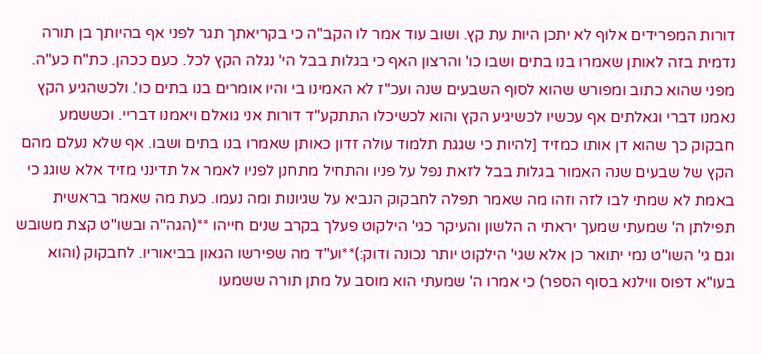דורות המפרידים אלוף לא יתכן היות עת קץ. ושוב עוד אמר לו הקב"ה כי בקריאתך תגר לפני אף בהיותך בן תורה נדמית בזה לאותן שאמרו בנו בתים ושבו כו' והרצון האף כי בגלות בבל הי' נגלה הקץ לכל. כעם ככהן. כת"ח כע"ה. מפני שהוא כתוב ומפורש שהוא לסוף השבעים שנה ועכ"ז לא האמינו בי והיו אומרים בנו בתים כו'. ולכשהגיע הקץ נאמנו דברי וגאלתים אף עכשיו לכשיגיע הקץ והוא לכשיכלו התתקע"ד דורות אני גואלם ויאמנו דבריי. וכששמע חבקוק כך שהוא דן אותו כמזיד [להיות כי שגגת תלמוד עולה זדון כאותן שאמרו בנו בתים ושבו. אף שלא נעלם מהם הקץ של שבעים שנה האמור בגלות בבל לזאת נפל על פניו והתחיל מתחנן לפניו לאמר אל תדינני מזיד אלא שוגג כי באמת לא שמתי לבו לזה וזהו מה שאמר תפלה לחבקוק הנביא על שגיונות ומה נעמו. כעת מה שאמר בראשית תפילתן ה' שמעתי שמעך יראתי ה הלשון והעיקר כגי' הילקוט פעלך בקרב שנים חייהו **(הגה"ה ובשו"ט קצת משובש וגם גי' השו"ט נמי יתואר כן אלא שגי' הילקוט יותר נכונה ודוק:)**וע"ד מה שפירשו הגאון בביאוריו. לחבקוק (והוא בעו"א דפוס ווילנא בסוף הספר) כי אמרו ה' שמעתי הוא מוסב על מתן תורה ששמעו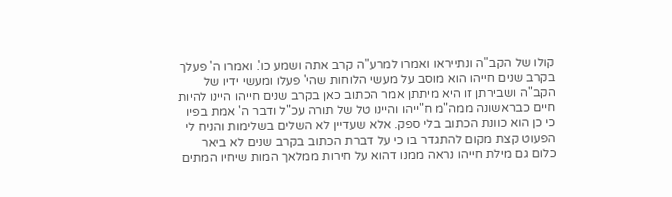קולו של הקב"ה ונתייראו ואמרו למרע"ה קרב אתה ושמע כו'. ואמרו ה' פעלך בקרב שנים חייהו הוא מוסב על מעשי הלוחות שהי' פעלו ומעשי ידיו של הקב"ה ושבירתן זו היא מיתתן אמר הכתוב כאן בקרב שנים חייהו היינו להיות חיים כבראשונה ממה"מ ח"ייהו והיינו טל של תורה עכ"ל ודבר ה' אמת בפיו כי כן הוא כוונת הכתוב בלי ספק. אלא שעדיין לא השלים בשלימות והניח לי הפעוט קצת מקום להתגדר בו כי על דברת הכתוב בקרב שנים לא ביאר כלום גם מילת חייהו נראה ממנו דהוא על חירות ממלאך המות שיחיו המתים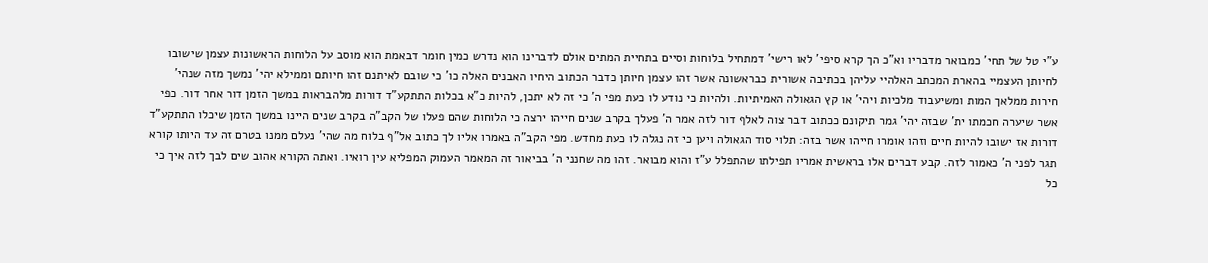ע"י טל של תחי' כמבואר מדבריו וא"כ הך קרא סיפי' לאו רישי' דמתחיל בלוחות וסיים בתחיית המתים אולם לדברינו הוא נדרש כמין חומר דבאמת הוא מוסב על הלוחות הראשונות עצמן שישובו לחיותן העצמיי בהארת המכתב האלהיי עליהן בכתיבה אשורית כבראשונה אשר זהו עצמן חיותן כדבר הכתוב היחיו האבנים האלה כו' כי שובם לאיתנם זהו חיותם וממילא יהי' נמשך מזה שנהי' חירות ממלאך המות ומשיעבוד מלכיות ויהי' או קץ הגאולה האמיתיות. ולהיות כי נודע לו כעת מפי ה' כי זה לא יתכן, להיות כ"א בכלות התתקע"ד דורות מלהבראות במשך הזמן דור אחר דור. כפי אשר שיערה חכמתו ית' שבזה יהי' גמר תיקונם ככתוב דבר צוה לאלף דור לזה אמר ה' פעלך בקרב שנים חייהו ירצה כי הלוחות שהם פעלו של הקב"ה בקרב שנים היינו במשך הזמן שיכלו התתקע"ד דורות אז ישובו להיות חיים וזהו אומרו חייהו אשר בזה: תלוי סוד הגאולה ויען כי זה נגלה לו כעת מחדש. מפי הקב"ה באמרו אליו לך כתוב אל"ף בלוח מה שהי' נעלם ממנו בטרם זה עד היותו קורא תגר לפני ה' כאמור לזה. קבע דברים אלו בראשית אמריו תפילתו שהתפלל ע"ז והוא מבואר. זהו מה שחנני ה' בביאור זה המאמר העמוק המפליא עין רואיו. ואתה הקורא אהוב שים לבך לזה איך כי כל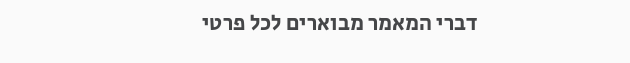דברי המאמר מבוארים לכל פרטי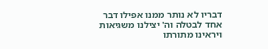דבריו לא נותר ממנו אפילו דבר אחד לבטלה וה' יצילנו משגיאות ויראינו מתורתו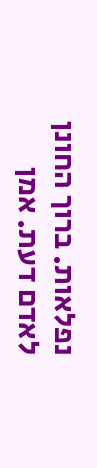נפלאות. ברוך החונן לאדם דעת. אמן